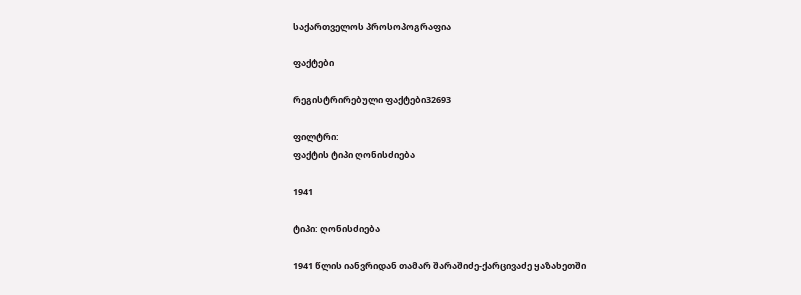საქართველოს პროსოპოგრაფია

ფაქტები

რეგისტრირებული ფაქტები32693

ფილტრი:
ფაქტის ტიპი ღონისძიება

1941

ტიპი: ღონისძიება

1941 წლის იანვრიდან თამარ შარაშიძე-ქარცივაძე ყაზახეთში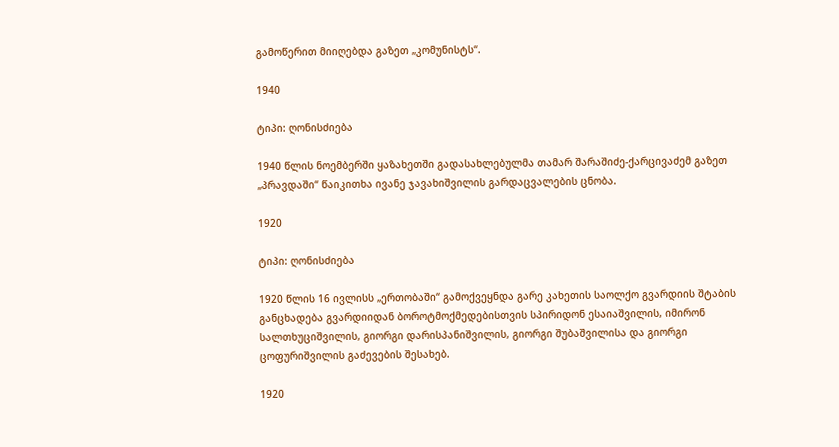გამოწერით მიიღებდა გაზეთ „კომუნისტს“.

1940

ტიპი: ღონისძიება

1940 წლის ნოემბერში ყაზახეთში გადასახლებულმა თამარ შარაშიძე-ქარცივაძემ გაზეთ „პრავდაში“ წაიკითხა ივანე ჯავახიშვილის გარდაცვალების ცნობა.

1920

ტიპი: ღონისძიება

1920 წლის 16 ივლისს „ერთობაში“ გამოქვეყნდა გარე კახეთის საოლქო გვარდიის შტაბის განცხადება გვარდიიდან ბოროტმოქმედებისთვის სპირიდონ ესაიაშვილის, იმირონ სალთხუციშვილის, გიორგი დარისპანიშვილის, გიორგი შუბაშვილისა და გიორგი ცოფურიშვილის გაძევების შესახებ.

1920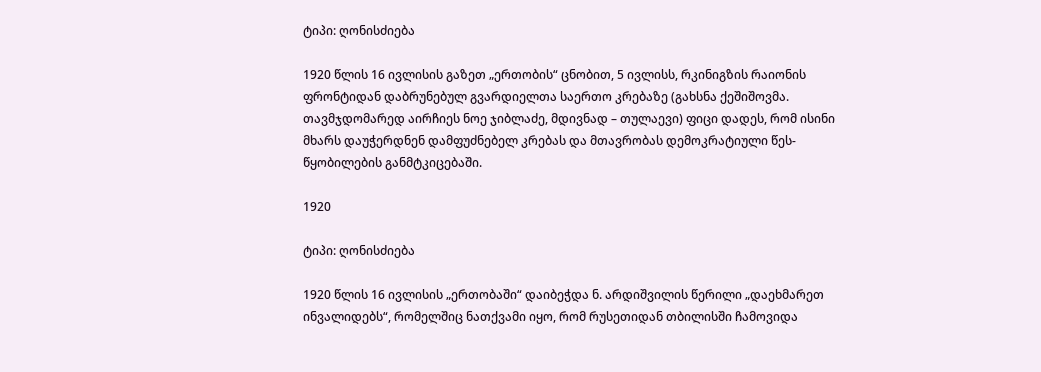ტიპი: ღონისძიება

1920 წლის 16 ივლისის გაზეთ „ერთობის“ ცნობით, 5 ივლისს, რკინიგზის რაიონის ფრონტიდან დაბრუნებულ გვარდიელთა საერთო კრებაზე (გახსნა ქეშიშოვმა. თავმჯდომარედ აირჩიეს ნოე ჯიბლაძე, მდივნად – თულაევი) ფიცი დადეს, რომ ისინი მხარს დაუჭერდნენ დამფუძნებელ კრებას და მთავრობას დემოკრატიული წეს-წყობილების განმტკიცებაში.

1920

ტიპი: ღონისძიება

1920 წლის 16 ივლისის „ერთობაში“ დაიბეჭდა ნ. არდიშვილის წერილი „დაეხმარეთ ინვალიდებს“, რომელშიც ნათქვამი იყო, რომ რუსეთიდან თბილისში ჩამოვიდა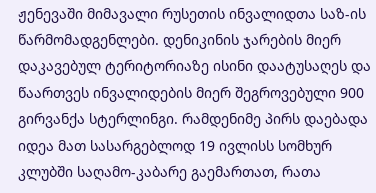ჟენევაში მიმავალი რუსეთის ინვალიდთა საზ-ის წარმომადგენლები. დენიკინის ჯარების მიერ დაკავებულ ტერიტორიაზე ისინი დაატუსაღეს და წაართვეს ინვალიდების მიერ შეგროვებული 900 გირვანქა სტერლინგი. რამდენიმე პირს დაებადა იდეა მათ სასარგებლოდ 19 ივლისს სომხურ კლუბში საღამო-კაბარე გაემართათ, რათა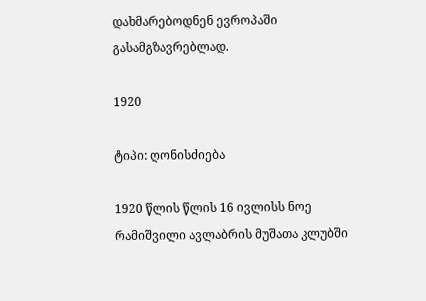დახმარებოდნენ ევროპაში გასამგზავრებლად.

1920

ტიპი: ღონისძიება

1920 წლის წლის 16 ივლისს ნოე რამიშვილი ავლაბრის მუშათა კლუბში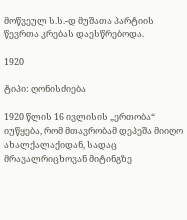მოწვეულ ს.ს.-დ მუშათა პარტიის წევრთა კრებას დაესწრებოდა.

1920

ტიპი: ღონისძიება

1920 წლის 16 ივლისის „ერთობა“ იუწყება, რომ მთავრობამ დეპეშა მიიღო ახალქალაქიდან, სადაც მრავალრიცხოვან მიტინგზე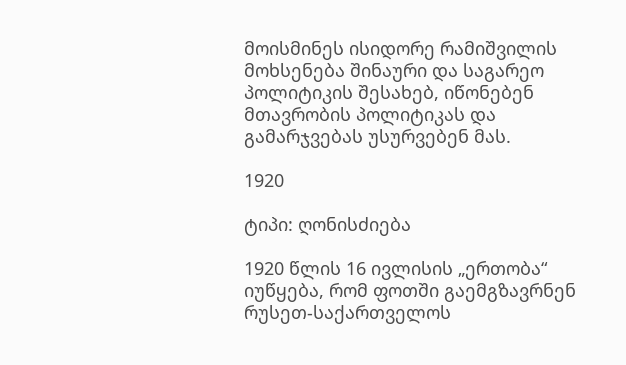მოისმინეს ისიდორე რამიშვილის მოხსენება შინაური და საგარეო პოლიტიკის შესახებ, იწონებენ მთავრობის პოლიტიკას და გამარჯვებას უსურვებენ მას.

1920

ტიპი: ღონისძიება

1920 წლის 16 ივლისის „ერთობა“ იუწყება, რომ ფოთში გაემგზავრნენ რუსეთ-საქართველოს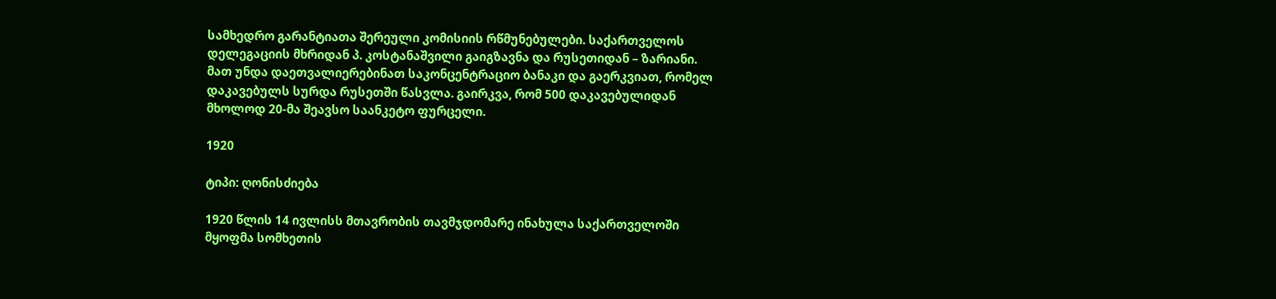სამხედრო გარანტიათა შერეული კომისიის რწმუნებულები. საქართველოს დელეგაციის მხრიდან პ. კოსტანაშვილი გაიგზავნა და რუსეთიდან – ზარიანი. მათ უნდა დაეთვალიერებინათ საკონცენტრაციო ბანაკი და გაერკვიათ, რომელ დაკავებულს სურდა რუსეთში წასვლა. გაირკვა, რომ 500 დაკავებულიდან მხოლოდ 20-მა შეავსო საანკეტო ფურცელი.

1920

ტიპი: ღონისძიება

1920 წლის 14 ივლისს მთავრობის თავმჯდომარე ინახულა საქართველოში მყოფმა სომხეთის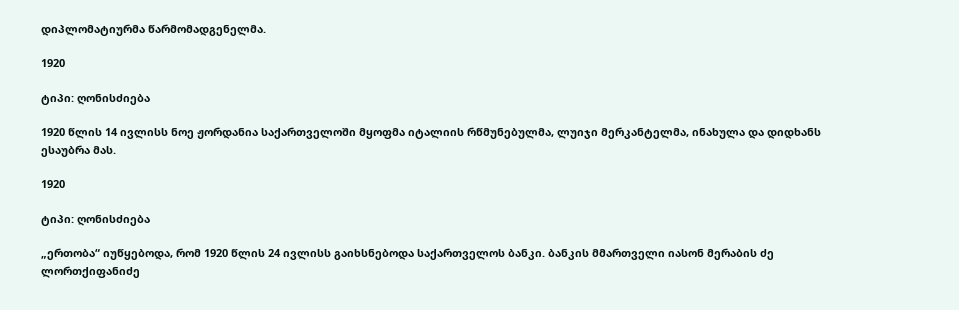დიპლომატიურმა წარმომადგენელმა.

1920

ტიპი: ღონისძიება

1920 წლის 14 ივლისს ნოე ჟორდანია საქართველოში მყოფმა იტალიის რწმუნებულმა, ლუიჯი მერკანტელმა, ინახულა და დიდხანს ესაუბრა მას.

1920

ტიპი: ღონისძიება

„ერთობა“ იუწყებოდა, რომ 1920 წლის 24 ივლისს გაიხსნებოდა საქართველოს ბანკი. ბანკის მმართველი იასონ მერაბის ძე ლორთქიფანიძე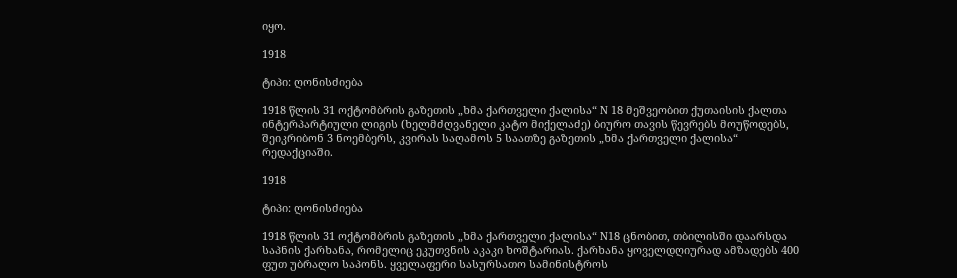იყო.

1918

ტიპი: ღონისძიება

1918 წლის 31 ოქტომბრის გაზეთის „ხმა ქართველი ქალისა“ N 18 მეშვეობით ქუთაისის ქალთა ინტერპარტიული ლიგის (ხელმძღვანელი კატო მიქელაძე) ბიურო თავის წევრებს მოუწოდებს, შეიკრიბონ 3 ნოემბერს, კვირას საღამოს 5 საათზე გაზეთის „ხმა ქართველი ქალისა“ რედაქციაში.

1918

ტიპი: ღონისძიება

1918 წლის 31 ოქტომბრის გაზეთის „ხმა ქართველი ქალისა“ N18 ცნობით, თბილისში დაარსდა საპნის ქარხანა, რომელიც ეკუთვნის აკაკი ხოშტარიას. ქარხანა ყოველდღიურად ამზადებს 400 ფუთ უბრალო საპონს. ყველაფერი სასურსათო სამინისტროს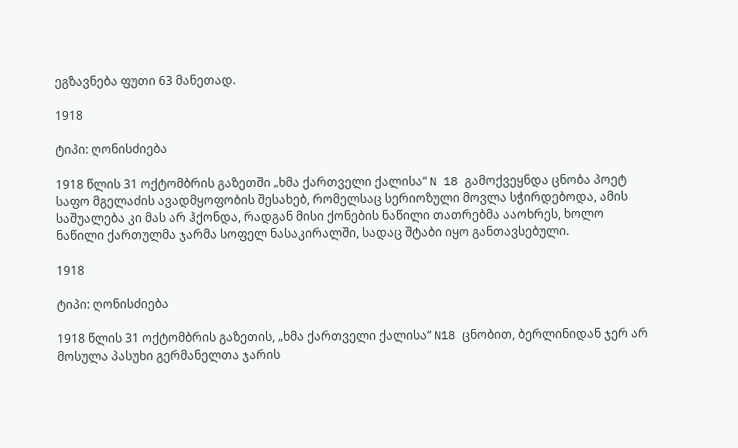ეგზავნება ფუთი 63 მანეთად.

1918

ტიპი: ღონისძიება

1918 წლის 31 ოქტომბრის გაზეთში „ხმა ქართველი ქალისა“ N 18 გამოქვეყნდა ცნობა პოეტ საფო მგელაძის ავადმყოფობის შესახებ, რომელსაც სერიოზული მოვლა სჭირდებოდა, ამის საშუალება კი მას არ ჰქონდა, რადგან მისი ქონების ნაწილი თათრებმა ააოხრეს, ხოლო ნაწილი ქართულმა ჯარმა სოფელ ნასაკირალში, სადაც შტაბი იყო განთავსებული.

1918

ტიპი: ღონისძიება

1918 წლის 31 ოქტომბრის გაზეთის, „ხმა ქართველი ქალისა“ N18 ცნობით, ბერლინიდან ჯერ არ მოსულა პასუხი გერმანელთა ჯარის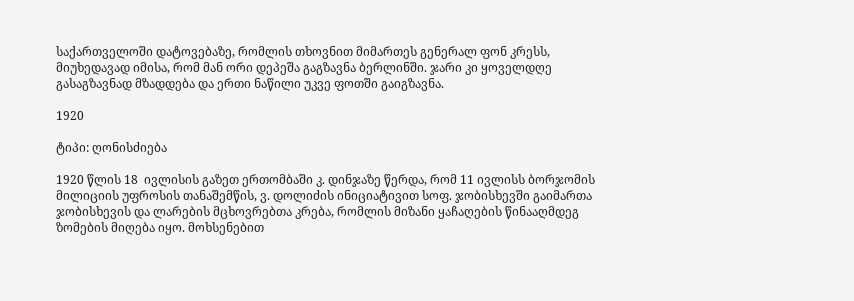საქართველოში დატოვებაზე, რომლის თხოვნით მიმართეს გენერალ ფონ კრესს, მიუხედავად იმისა, რომ მან ორი დეპეშა გაგზავნა ბერლინში. ჯარი კი ყოველდღე გასაგზავნად მზადდება და ერთი ნაწილი უკვე ფოთში გაიგზავნა.

1920

ტიპი: ღონისძიება

1920 წლის 18  ივლისის გაზეთ ერთომბაში კ. დინჯაზე წერდა, რომ 11 ივლისს ბორჯომის მილიციის უფროსის თანაშემწის, ვ. დოლიძის ინიციატივით სოფ. ჯობისხევში გაიმართა ჯობისხევის და ლარების მცხოვრებთა კრება, რომლის მიზანი ყაჩაღების წინააღმდეგ ზომების მიღება იყო. მოხსენებით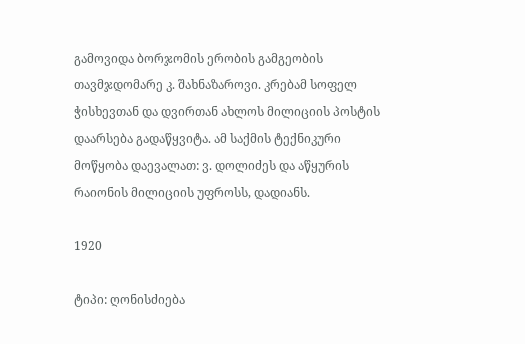გამოვიდა ბორჯომის ერობის გამგეობის თავმჯდომარე კ. შახნაზაროვი. კრებამ სოფელ ჭისხევთან და დვირთან ახლოს მილიციის პოსტის დაარსება გადაწყვიტა. ამ საქმის ტექნიკური მოწყობა დაევალათ: ვ. დოლიძეს და აწყურის რაიონის მილიციის უფროსს, დადიანს.

1920

ტიპი: ღონისძიება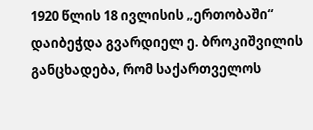1920 წლის 18 ივლისის „ერთობაში“ დაიბეჭდა გვარდიელ ე. ბროკიშვილის განცხადება, რომ საქართველოს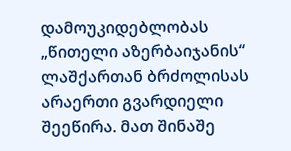დამოუკიდებლობას „წითელი აზერბაიჯანის“ ლაშქართან ბრძოლისას არაერთი გვარდიელი შეეწირა. მათ შინაშე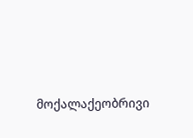მოქალაქეობრივი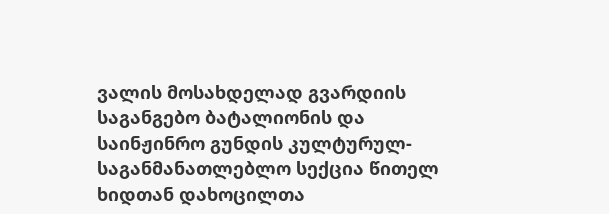ვალის მოსახდელად გვარდიის საგანგებო ბატალიონის და საინჟინრო გუნდის კულტურულ-საგანმანათლებლო სექცია წითელ ხიდთან დახოცილთა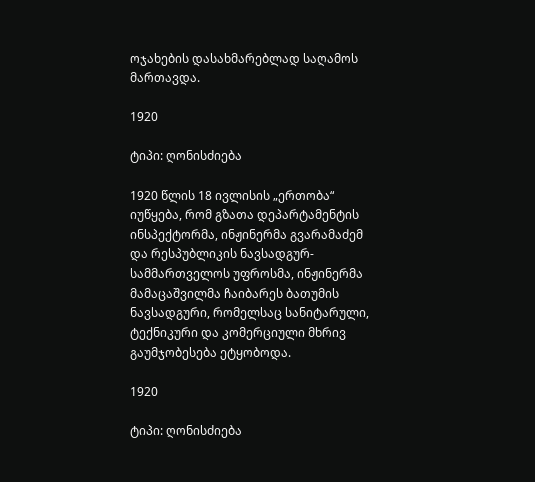ოჯახების დასახმარებლად საღამოს მართავდა.

1920

ტიპი: ღონისძიება

1920 წლის 18 ივლისის „ერთობა“ იუწყება, რომ გზათა დეპარტამენტის ინსპექტორმა, ინჟინერმა გვარამაძემ და რესპუბლიკის ნავსადგურ-სამმართველოს უფროსმა, ინჟინერმა მამაცაშვილმა ჩაიბარეს ბათუმის ნავსადგური, რომელსაც სანიტარული, ტექნიკური და კომერციული მხრივ გაუმჯობესება ეტყობოდა.

1920

ტიპი: ღონისძიება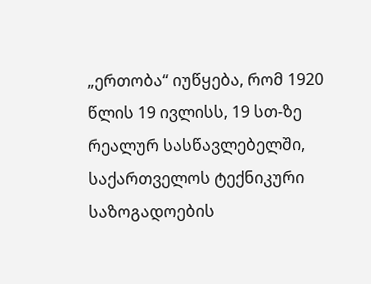„ერთობა“ იუწყება, რომ 1920 წლის 19 ივლისს, 19 სთ-ზე რეალურ სასწავლებელში, საქართველოს ტექნიკური საზოგადოების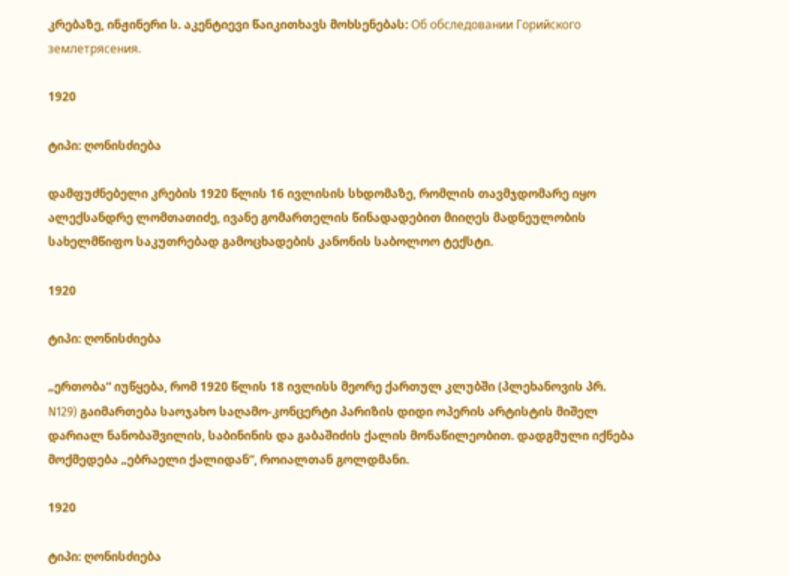კრებაზე, ინჟინერი ს. აკენტიევი წაიკითხავს მოხსენებას: Об обследовании Горийского землетрясения.

1920

ტიპი: ღონისძიება

დამფუძნებელი კრების 1920 წლის 16 ივლისის სხდომაზე, რომლის თავმჯდომარე იყო ალექსანდრე ლომთათიძე, ივანე გომართელის წინადადებით მიიღეს მადნეულობის სახელმწიფო საკუთრებად გამოცხადების კანონის საბოლოო ტექსტი.

1920

ტიპი: ღონისძიება

„ერთობა“ იუწყება, რომ 1920 წლის 18 ივლისს მეორე ქართულ კლუბში (პლეხანოვის პრ. N129) გაიმართება საოჯახო საღამო-კონცერტი პარიზის დიდი ოპერის არტისტის მიშელ დარიალ ნანობაშვილის, საბინინის და გაბაშიძის ქალის მონაწილეობით. დადგმული იქნება მოქმედება „ებრაელი ქალიდან“, როიალთან გოლდმანი.

1920

ტიპი: ღონისძიება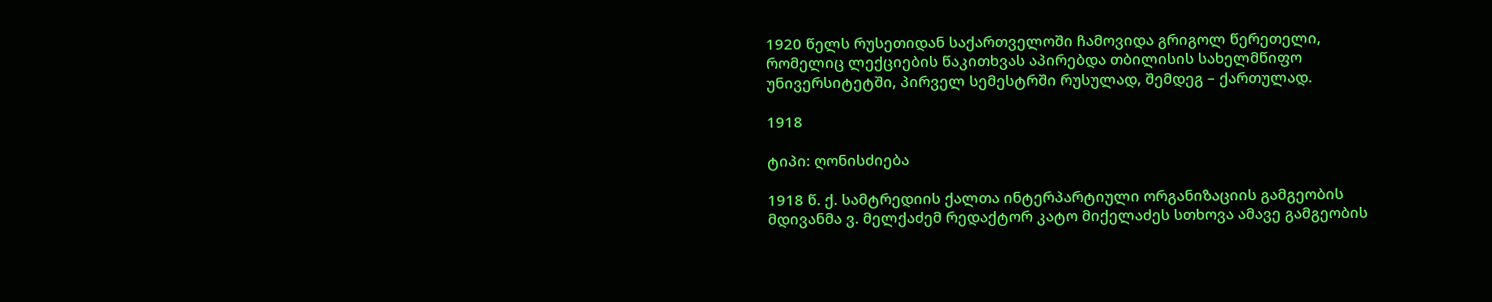1920 წელს რუსეთიდან საქართველოში ჩამოვიდა გრიგოლ წერეთელი, რომელიც ლექციების წაკითხვას აპირებდა თბილისის სახელმწიფო უნივერსიტეტში, პირველ სემესტრში რუსულად, შემდეგ – ქართულად.

1918

ტიპი: ღონისძიება

1918 წ. ქ. სამტრედიის ქალთა ინტერპარტიული ორგანიზაციის გამგეობის მდივანმა ვ. მელქაძემ რედაქტორ კატო მიქელაძეს სთხოვა ამავე გამგეობის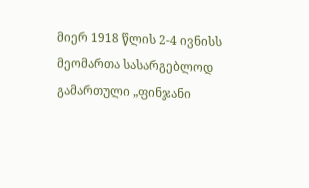მიერ 1918 წლის 2-4 ივნისს მეომართა სასარგებლოდ გამართული „ფინჯანი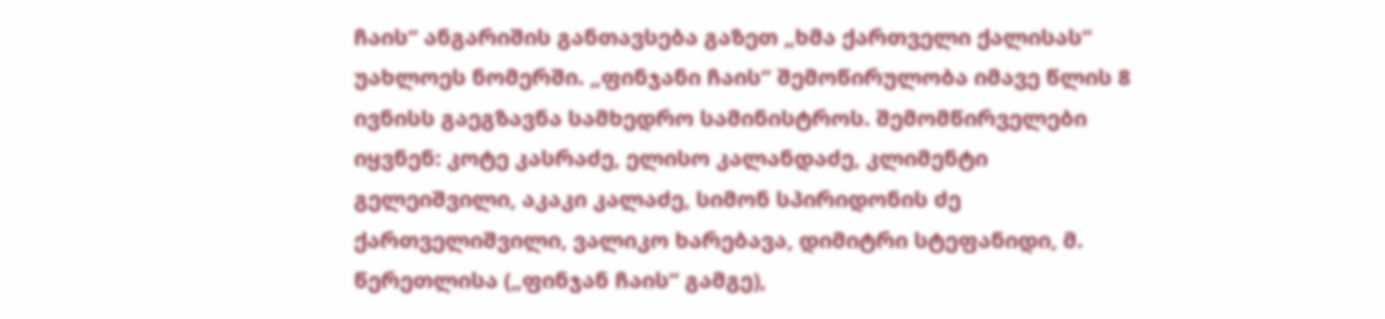ჩაის“ ანგარიშის განთავსება გაზეთ „ხმა ქართველი ქალისას“ უახლოეს ნომერში. „ფინჯანი ჩაის“ შემოწირულობა იმავე წლის 8 ივნისს გაეგზავნა სამხედრო სამინისტროს. შემომწირველები იყვნენ: კოტე კასრაძე, ელისო კალანდაძე, კლიმენტი გელეიშვილი, აკაკი კალაძე, სიმონ სპირიდონის ძე ქართველიშვილი, ვალიკო ხარებავა, დიმიტრი სტეფანიდი, მ. წერეთლისა („ფინჯან ჩაის“ გამგე),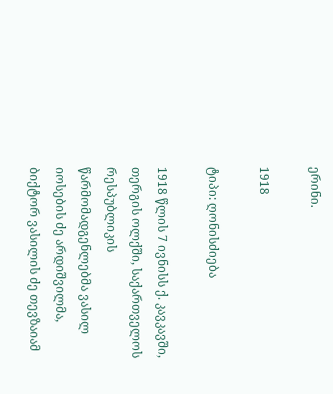ერინი.

1918

ტიპი: ღონისძიება

1918 წლის 7 ივნისს ქ. კავკავში, თერგის ოლქში, საქართველოს რესპუბლიკის წარმომადგენლებმა ვასილ იოსების ძე არდიშვილმა, ბიქტორ ვასილის ძე თევზაიამ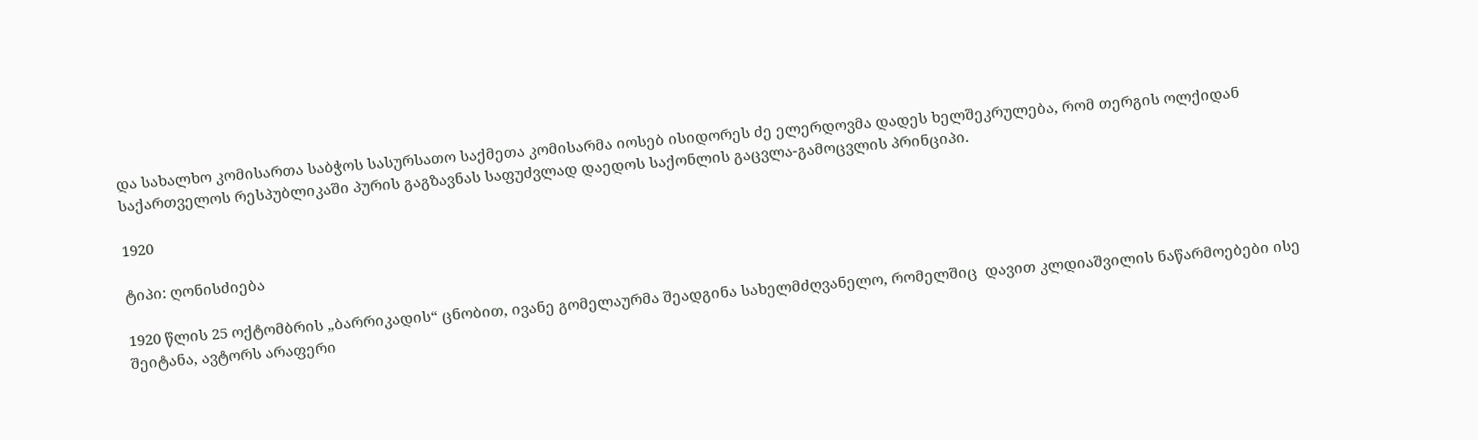და სახალხო კომისართა საბჭოს სასურსათო საქმეთა კომისარმა იოსებ ისიდორეს ძე ელერდოვმა დადეს ხელშეკრულება, რომ თერგის ოლქიდან საქართველოს რესპუბლიკაში პურის გაგზავნას საფუძვლად დაედოს საქონლის გაცვლა-გამოცვლის პრინციპი.

1920

ტიპი: ღონისძიება

1920 წლის 25 ოქტომბრის „ბარრიკადის“ ცნობით, ივანე გომელაურმა შეადგინა სახელმძღვანელო, რომელშიც  დავით კლდიაშვილის ნაწარმოებები ისე შეიტანა, ავტორს არაფერი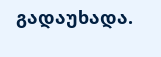გადაუხადა.